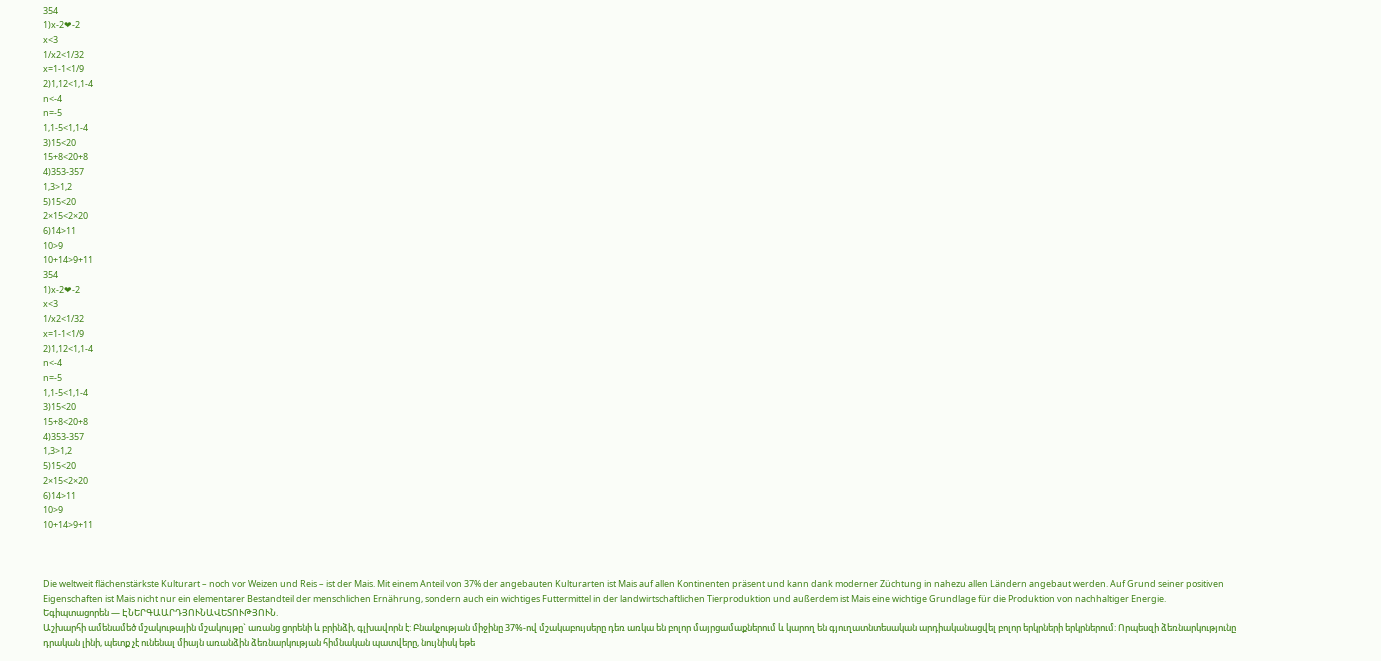354
1)x-2❤-2
x<3
1/x2<1/32
x=1-1<1/9
2)1,12<1,1-4
n<-4
n=-5
1,1-5<1,1-4
3)15<20
15+8<20+8
4)353-357
1,3>1,2
5)15<20
2×15<2×20
6)14>11
10>9
10+14>9+11
354
1)x-2❤-2
x<3
1/x2<1/32
x=1-1<1/9
2)1,12<1,1-4
n<-4
n=-5
1,1-5<1,1-4
3)15<20
15+8<20+8
4)353-357
1,3>1,2
5)15<20
2×15<2×20
6)14>11
10>9
10+14>9+11



Die weltweit flächenstärkste Kulturart – noch vor Weizen und Reis – ist der Mais. Mit einem Anteil von 37% der angebauten Kulturarten ist Mais auf allen Kontinenten präsent und kann dank moderner Züchtung in nahezu allen Ländern angebaut werden. Auf Grund seiner positiven Eigenschaften ist Mais nicht nur ein elementarer Bestandteil der menschlichen Ernährung, sondern auch ein wichtiges Futtermittel in der landwirtschaftlichen Tierproduktion und außerdem ist Mais eine wichtige Grundlage für die Produktion von nachhaltiger Energie.
Եգիպտացորեն — ԷՆԵՐԳԱԱՐԴՅՈՒՆԱՎԵՏՈՒԹՅՈՒՆ.
Աշխարհի ամենամեծ մշակութային մշակույթը` առանց ցորենի և բրինձի, գլխավորն է: Բնակչության միջինը 37%-ով մշակաբույսերը դեռ առկա են բոլոր մայրցամաքներում և կարող են գյուղատնտեսական արդիականացվել բոլոր երկրների երկրներում: Որպեսզի ձեռնարկությունը դրական լինի, պետք չէ ունենալ միայն առանձին ձեռնարկության հիմնական պատվերը, նույնիսկ եթե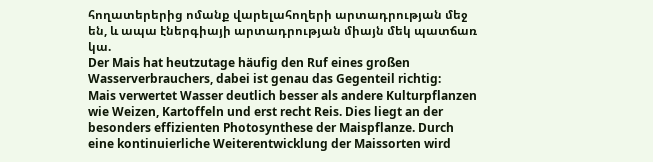հողատերերից ոմանք վարելահողերի արտադրության մեջ են, և ապա էներգիայի արտադրության միայն մեկ պատճառ կա.
Der Mais hat heutzutage häufig den Ruf eines großen Wasserverbrauchers, dabei ist genau das Gegenteil richtig:
Mais verwertet Wasser deutlich besser als andere Kulturpflanzen wie Weizen, Kartoffeln und erst recht Reis. Dies liegt an der besonders effizienten Photosynthese der Maispflanze. Durch eine kontinuierliche Weiterentwicklung der Maissorten wird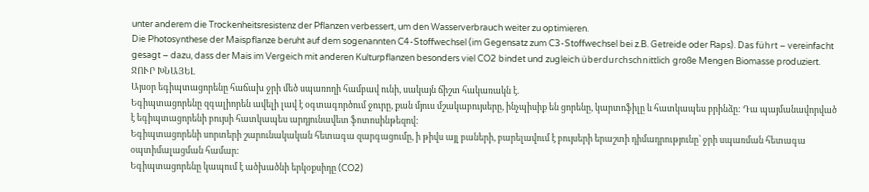unter anderem die Trockenheitsresistenz der Pflanzen verbessert, um den Wasserverbrauch weiter zu optimieren.
Die Photosynthese der Maispflanze beruht auf dem sogenannten C4-Stoffwechsel (im Gegensatz zum C3-Stoffwechsel bei z.B. Getreide oder Raps). Das führt – vereinfacht gesagt – dazu, dass der Mais im Vergeich mit anderen Kulturpflanzen besonders viel CO2 bindet und zugleich überdurchschnittlich große Mengen Biomasse produziert.
ՋՈՒՐ ԽՆԱՅԵԼ
Այսօր եգիպտացորենը հաճախ ջրի մեծ սպառողի համբավ ունի, սակայն ճիշտ հակառակն է.
Եգիպտացորենը զգալիորեն ավելի լավ է օգտագործում ջուրը, քան մյուս մշակաբույսերը, ինչպիսիք են ցորենը, կարտոֆիլը և հատկապես բրինձը: Դա պայմանավորված է եգիպտացորենի բույսի հատկապես արդյունավետ ֆոտոսինթեզով:
Եգիպտացորենի սորտերի շարունակական հետագա զարգացումը, ի թիվս այլ բաների, բարելավում է բույսերի երաշտի դիմադրությունը՝ ջրի սպառման հետագա օպտիմալացման համար:
Եգիպտացորենը կապում է ածխածնի երկօքսիդը (CO2)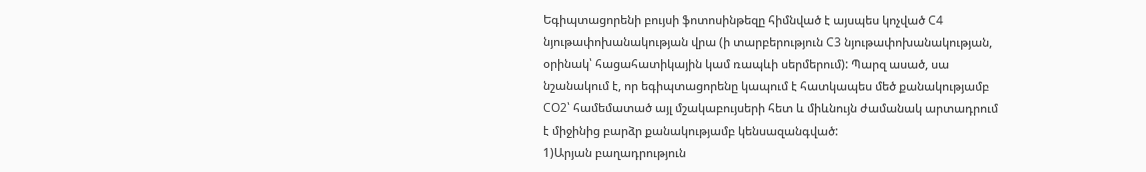Եգիպտացորենի բույսի ֆոտոսինթեզը հիմնված է այսպես կոչված C4 նյութափոխանակության վրա (ի տարբերություն C3 նյութափոխանակության, օրինակ՝ հացահատիկային կամ ռապևի սերմերում): Պարզ ասած, սա նշանակում է, որ եգիպտացորենը կապում է հատկապես մեծ քանակությամբ CO2՝ համեմատած այլ մշակաբույսերի հետ և միևնույն ժամանակ արտադրում է միջինից բարձր քանակությամբ կենսազանգված:
1)Արյան բաղադրություն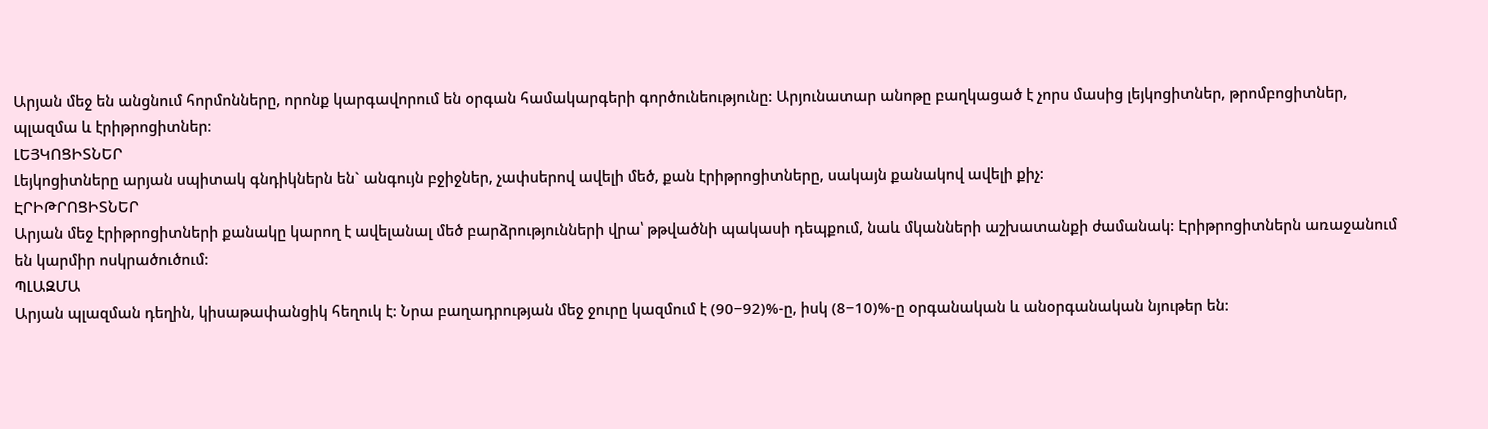Արյան մեջ են անցնում հորմոնները, որոնք կարգավորում են օրգան համակարգերի գործունեությունը: Արյունատար անոթը բաղկացած է չորս մասից լեյկոցիտներ, թրոմբոցիտներ, պլազմա և էրիթրոցիտներ։
ԼԵՅԿՈՑԻՏՆԵՐ
Լեյկոցիտները արյան սպիտակ գնդիկներն են` անգույն բջիջներ, չափսերով ավելի մեծ, քան էրիթրոցիտները, սակայն քանակով ավելի քիչ:
ԷՐԻԹՐՈՑԻՏՆԵՐ
Արյան մեջ էրիթրոցիտների քանակը կարող է ավելանալ մեծ բարձրությունների վրա՝ թթվածնի պակասի դեպքում, նաև մկանների աշխատանքի ժամանակ: Էրիթրոցիտներն առաջանում են կարմիր ոսկրածուծում:
ՊԼԱԶՄԱ
Արյան պլազման դեղին, կիսաթափանցիկ հեղուկ է: Նրա բաղադրության մեջ ջուրը կազմում է (90−92)%-ը, իսկ (8−10)%-ը օրգանական և անօրգանական նյութեր են: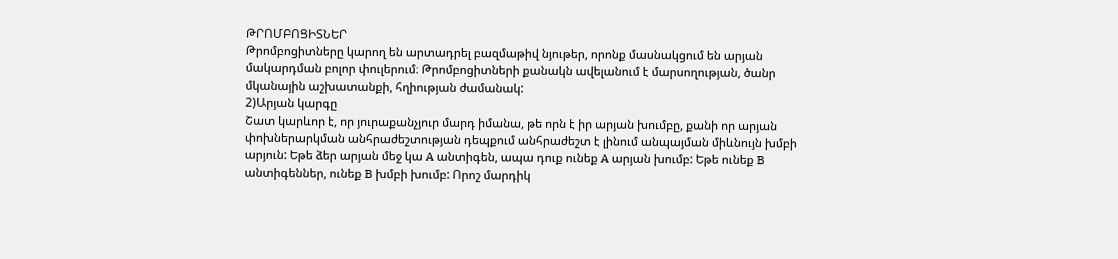ԹՐՈՄԲՈՑԻՏՆԵՐ
Թրոմբոցիտները կարող են արտադրել բազմաթիվ նյութեր, որոնք մասնակցում են արյան մակարդման բոլոր փուլերում։ Թրոմբոցիտների քանակն ավելանում է մարսողության, ծանր մկանային աշխատանքի, հղիության ժամանակ:
2)Արյան կարգը
Շատ կարևոր է, որ յուրաքանչյուր մարդ իմանա, թե որն է իր արյան խումբը, քանի որ արյան փոխներարկման անհրաժեշտության դեպքում անհրաժեշտ է լինում անպայման միևնույն խմբի արյուն: Եթե ձեր արյան մեջ կա A անտիգեն, ապա դուք ունեք A արյան խումբ: Եթե ունեք B անտիգեններ, ունեք B խմբի խումբ: Որոշ մարդիկ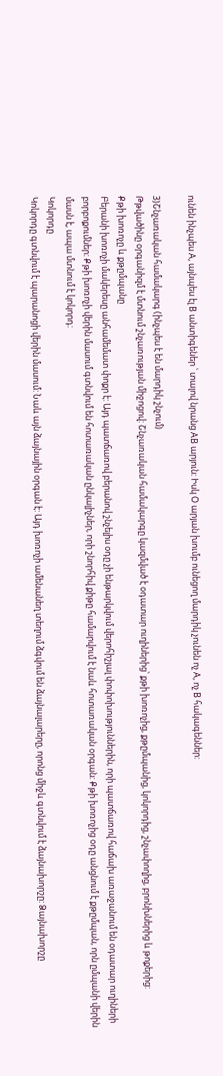ունեն ինչպես A, այնպես էլ B անտիգեներ ՝ տալով նրանց AB արյուն: Իսկ O արյան խումբ ունեցող մարդիկ չունեն ոչ A, ոչ B հակագեններ:

3)Շնչառական համակարգ (ինչպես է են մարդիկ շնչում)
Թթվածինը օրգանիզմ է մտնում շնչառության միջոցով: Շնչառական համակարգը կազմված է օդատար ուղիներից՝ քթի խոռոչից, քթըմպանից, կոկորդից, շնչափողից, բրոնխներից և թոքերից:
Քթի խոռոչը և քթըմպանը
Բերանի խոռոչի մակերեսը անհամեմատ փոքր է: Այդ պատճառով բերանով շնչելիս օդը չի ենթարկվում վերոհիշյալ փոփոխություններին, որի պատճառով հաճախ առաջանում են օդատար ուղիների բորբոքումներ: Քթի խոռոչի վերին մասում գտնվում են հոտառական ընկալիչներ, որի շնորհիվ քիթը համարվում է նաև հոտառական օրգան: Քթի խոռոչից օդը անցնում է քթըմպան, որն ըմպանի վերին մասն է, ապա մտնում է կոկորդ:
Կոկորդը
Կոկորդը գտնվում է պարանոցի վերին մասում: Նաև այն ձայնային օրգան է: Այդ խոռոչի ամենանեղ տեղում ձգվում են ձայնալարերը, որոնց միջև գտնվում է ձայնախորշը: Ձայնախորշը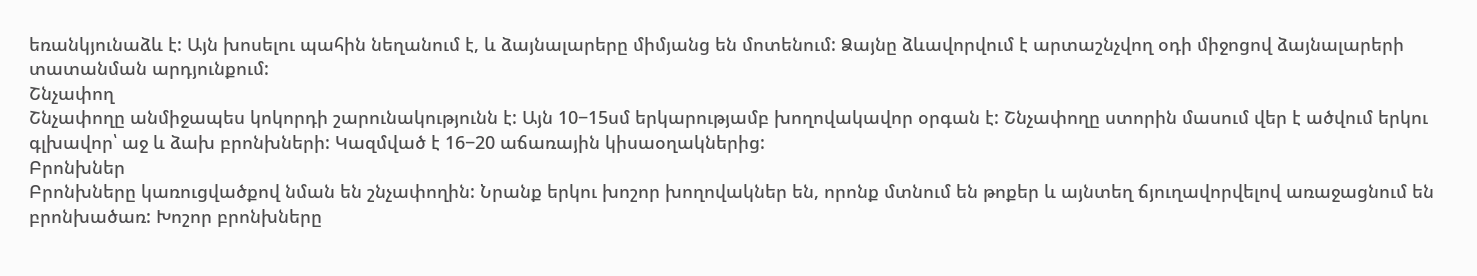եռանկյունաձև է: Այն խոսելու պահին նեղանում է, և ձայնալարերը միմյանց են մոտենում: Ձայնը ձևավորվում է արտաշնչվող օդի միջոցով ձայնալարերի տատանման արդյունքում:
Շնչափող
Շնչափողը անմիջապես կոկորդի շարունակությունն է: Այն 10−15սմ երկարությամբ խողովակավոր օրգան է: Շնչափողը ստորին մասում վեր է ածվում երկու գլխավոր՝ աջ և ձախ բրոնխների: Կազմված է 16−20 աճառային կիսաօղակներից:
Բրոնխներ
Բրոնխները կառուցվածքով նման են շնչափողին: Նրանք երկու խոշոր խողովակներ են, որոնք մտնում են թոքեր և այնտեղ ճյուղավորվելով առաջացնում են բրոնխածառ: Խոշոր բրոնխները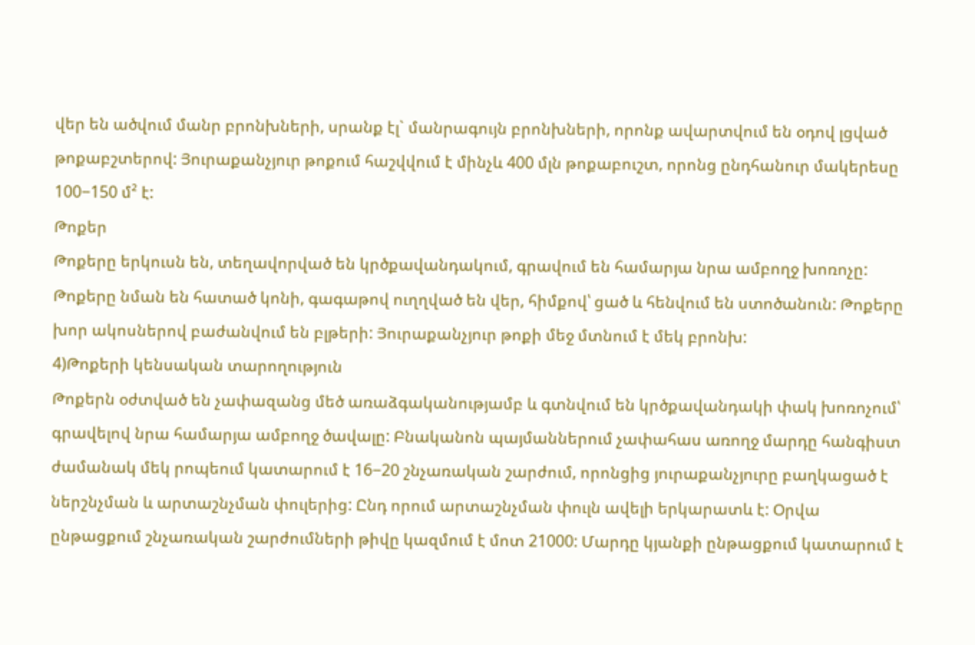վեր են ածվում մանր բրոնխների, սրանք էլ` մանրագույն բրոնխների, որոնք ավարտվում են օդով լցված թոքաբշտերով: Յուրաքանչյուր թոքում հաշվվում է մինչև 400 մլն թոքաբուշտ, որոնց ընդհանուր մակերեսը 100−150 մ² է:
Թոքեր
Թոքերը երկուսն են, տեղավորված են կրծքավանդակում, գրավում են համարյա նրա ամբողջ խոռոչը: Թոքերը նման են հատած կոնի, գագաթով ուղղված են վեր, հիմքով՝ ցած և հենվում են ստոծանուն: Թոքերը խոր ակոսներով բաժանվում են բլթերի: Յուրաքանչյուր թոքի մեջ մտնում է մեկ բրոնխ:
4)Թոքերի կենսական տարողություն
Թոքերն օժտված են չափազանց մեծ առաձգականությամբ և գտնվում են կրծքավանդակի փակ խոռոչում՝ գրավելով նրա համարյա ամբողջ ծավալը: Բնականոն պայմաններում չափահաս առողջ մարդը հանգիստ ժամանակ մեկ րոպեում կատարում է 16−20 շնչառական շարժում, որոնցից յուրաքանչյուրը բաղկացած է ներշնչման և արտաշնչման փուլերից: Ընդ որում արտաշնչման փուլն ավելի երկարատև է: Օրվա ընթացքում շնչառական շարժումների թիվը կազմում է մոտ 21000: Մարդը կյանքի ընթացքում կատարում է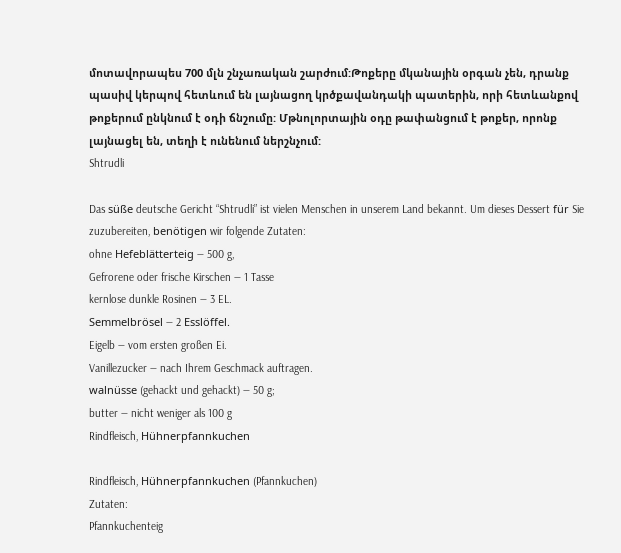մոտավորապես 700 մլն շնչառական շարժում:Թոքերը մկանային օրգան չեն, դրանք պասիվ կերպով հետևում են լայնացող կրծքավանդակի պատերին, որի հետևանքով թոքերում ընկնում է օդի ճնշումը: Մթնոլորտային օդը թափանցում է թոքեր, որոնք լայնացել են, տեղի է ունենում ներշնչում:
Shtrudli

Das süße deutsche Gericht “Shtrudli” ist vielen Menschen in unserem Land bekannt. Um dieses Dessert für Sie zuzubereiten, benötigen wir folgende Zutaten:
ohne Hefeblätterteig — 500 g,
Gefrorene oder frische Kirschen — 1 Tasse
kernlose dunkle Rosinen — 3 EL.
Semmelbrösel — 2 Esslöffel.
Eigelb — vom ersten großen Ei.
Vanillezucker — nach Ihrem Geschmack auftragen.
walnüsse (gehackt und gehackt) — 50 g;
butter — nicht weniger als 100 g
Rindfleisch, Hühnerpfannkuchen

Rindfleisch, Hühnerpfannkuchen (Pfannkuchen)
Zutaten:
Pfannkuchenteig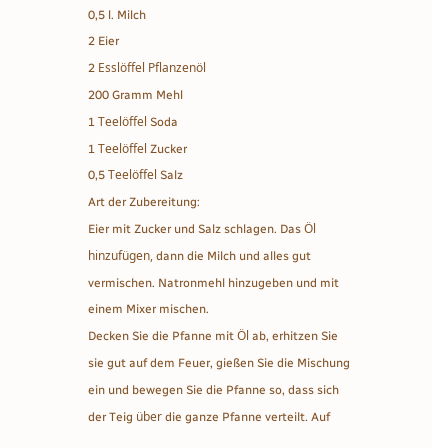0,5 l. Milch
2 Eier
2 Esslöffel Pflanzenöl
200 Gramm Mehl
1 Teelöffel Soda
1 Teelöffel Zucker
0,5 Teelöffel Salz
Art der Zubereitung:
Eier mit Zucker und Salz schlagen. Das Öl hinzufügen, dann die Milch und alles gut vermischen. Natronmehl hinzugeben und mit einem Mixer mischen.
Decken Sie die Pfanne mit Öl ab, erhitzen Sie sie gut auf dem Feuer, gießen Sie die Mischung ein und bewegen Sie die Pfanne so, dass sich der Teig über die ganze Pfanne verteilt. Auf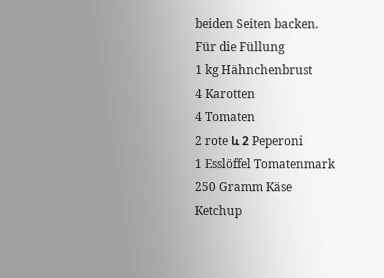beiden Seiten backen.
Für die Füllung
1 kg Hähnchenbrust
4 Karotten
4 Tomaten
2 rote և 2 Peperoni
1 Esslöffel Tomatenmark
250 Gramm Käse
Ketchup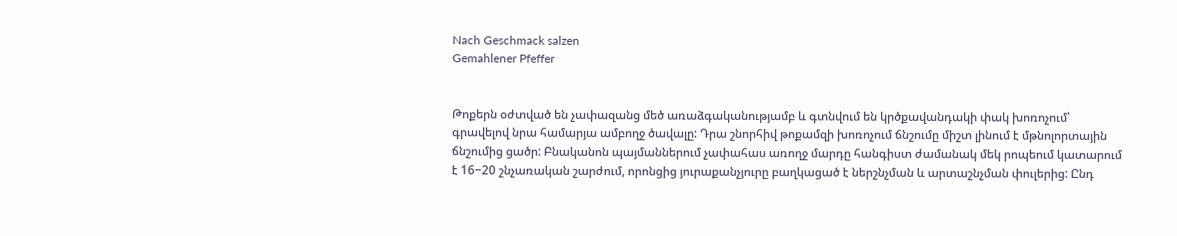Nach Geschmack salzen
Gemahlener Pfeffer


Թոքերն օժտված են չափազանց մեծ առաձգականությամբ և գտնվում են կրծքավանդակի փակ խոռոչում՝ գրավելով նրա համարյա ամբողջ ծավալը: Դրա շնորհիվ թոքամզի խոռոչում ճնշումը միշտ լինում է մթնոլորտային ճնշումից ցածր: Բնականոն պայմաններում չափահաս առողջ մարդը հանգիստ ժամանակ մեկ րոպեում կատարում է 16−20 շնչառական շարժում, որոնցից յուրաքանչյուրը բաղկացած է ներշնչման և արտաշնչման փուլերից: Ընդ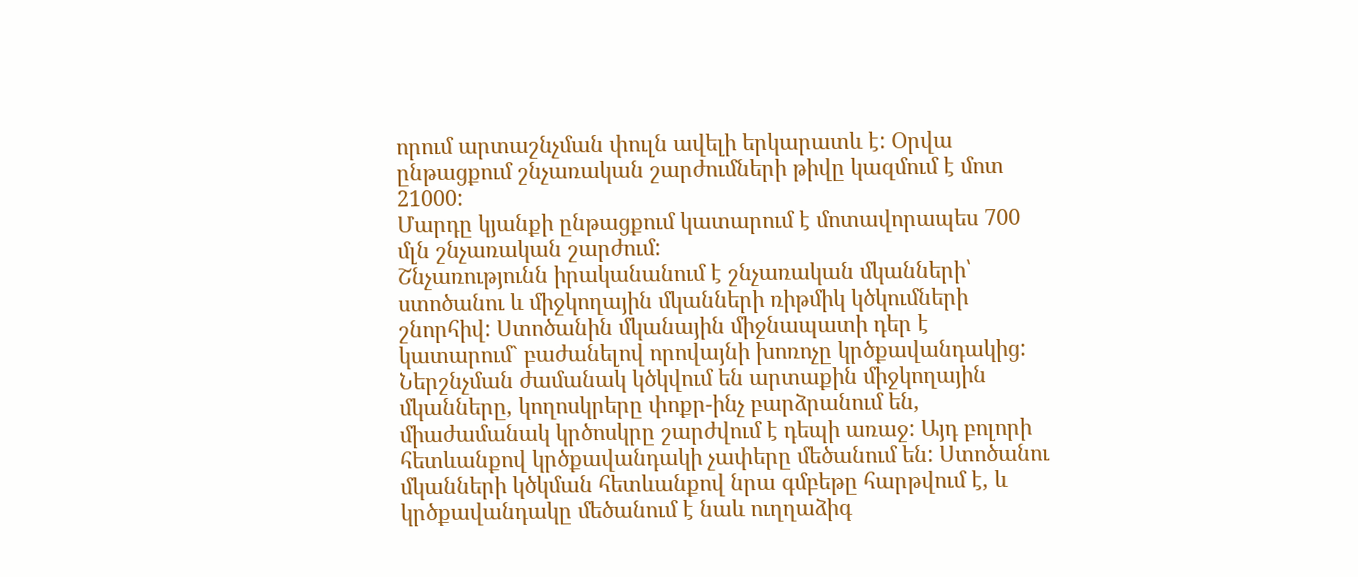որում արտաշնչման փուլն ավելի երկարատև է: Օրվա ընթացքում շնչառական շարժումների թիվը կազմում է մոտ 21000:
Մարդը կյանքի ընթացքում կատարում է մոտավորապես 700 մլն շնչառական շարժում:
Շնչառությունն իրականանում է շնչառական մկանների՝ ստոծանու և միջկողային մկանների ռիթմիկ կծկումների շնորհիվ: Ստոծանին մկանային միջնապատի դեր է կատարում` բաժանելով որովայնի խոռոչը կրծքավանդակից:
Ներշնչման ժամանակ կծկվում են արտաքին միջկողային մկանները, կողոսկրերը փոքր-ինչ բարձրանում են, միաժամանակ կրծոսկրը շարժվում է դեպի առաջ: Այդ բոլորի հետևանքով կրծքավանդակի չափերը մեծանում են: Ստոծանու մկանների կծկման հետևանքով նրա գմբեթը հարթվում է, և կրծքավանդակը մեծանում է նաև ուղղաձիգ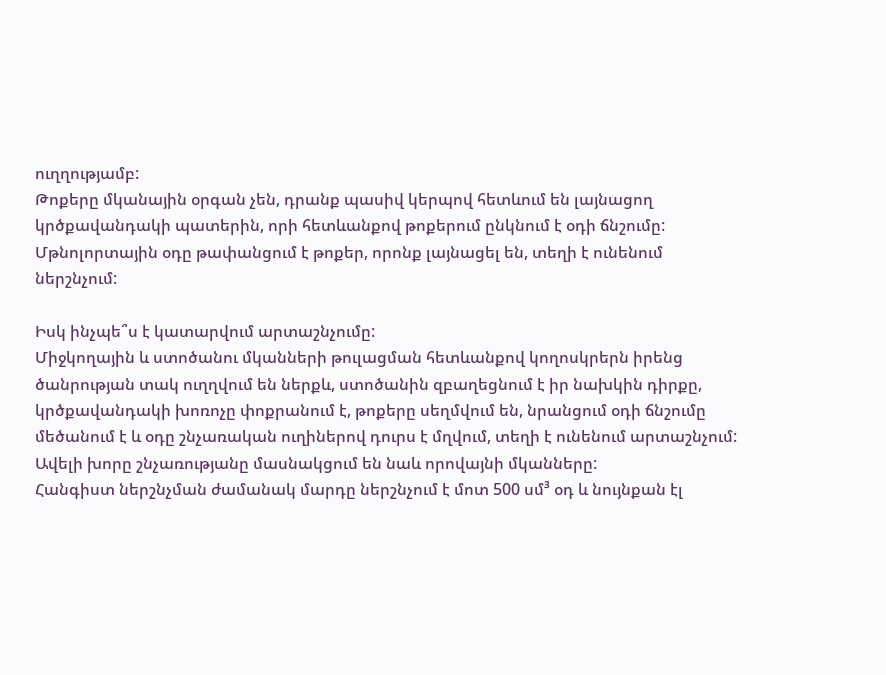ուղղությամբ:
Թոքերը մկանային օրգան չեն, դրանք պասիվ կերպով հետևում են լայնացող կրծքավանդակի պատերին, որի հետևանքով թոքերում ընկնում է օդի ճնշումը: Մթնոլորտային օդը թափանցում է թոքեր, որոնք լայնացել են, տեղի է ունենում ներշնչում:

Իսկ ինչպե՞ս է կատարվում արտաշնչումը:
Միջկողային և ստոծանու մկանների թուլացման հետևանքով կողոսկրերն իրենց ծանրության տակ ուղղվում են ներքև, ստոծանին զբաղեցնում է իր նախկին դիրքը, կրծքավանդակի խոռոչը փոքրանում է, թոքերը սեղմվում են, նրանցում օդի ճնշումը մեծանում է և օդը շնչառական ուղիներով դուրս է մղվում, տեղի է ունենում արտաշնչում: Ավելի խորը շնչառությանը մասնակցում են նաև որովայնի մկանները:
Հանգիստ ներշնչման ժամանակ մարդը ներշնչում է մոտ 500 սմ³ օդ և նույնքան էլ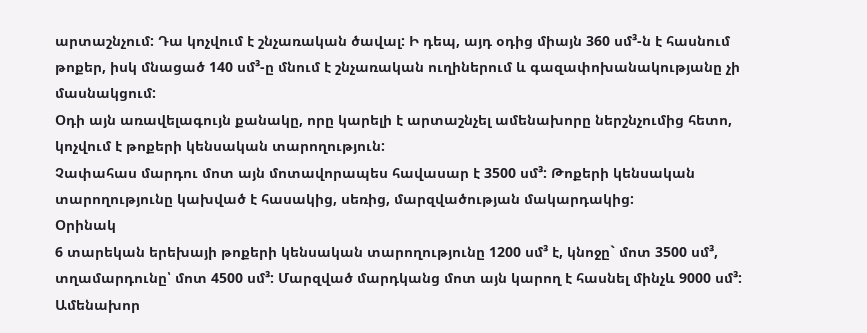արտաշնչում: Դա կոչվում է շնչառական ծավալ: Ի դեպ, այդ օդից միայն 360 սմ³-ն է հասնում թոքեր, իսկ մնացած 140 սմ³-ը մնում է շնչառական ուղիներում և գազափոխանակությանը չի մասնակցում:
Օդի այն առավելագույն քանակը, որը կարելի է արտաշնչել ամենախորը ներշնչումից հետո, կոչվում է թոքերի կենսական տարողություն:
Չափահաս մարդու մոտ այն մոտավորապես հավասար է 3500 սմ³: Թոքերի կենսական տարողությունը կախված է հասակից, սեռից, մարզվածության մակարդակից:
Օրինակ
6 տարեկան երեխայի թոքերի կենսական տարողությունը 1200 սմ³ է, կնոջը` մոտ 3500 սմ³, տղամարդունը՝ մոտ 4500 սմ³: Մարզված մարդկանց մոտ այն կարող է հասնել մինչև 9000 սմ³: Ամենախոր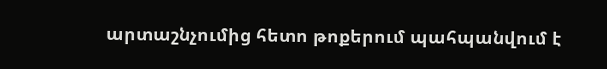արտաշնչումից հետո թոքերում պահպանվում է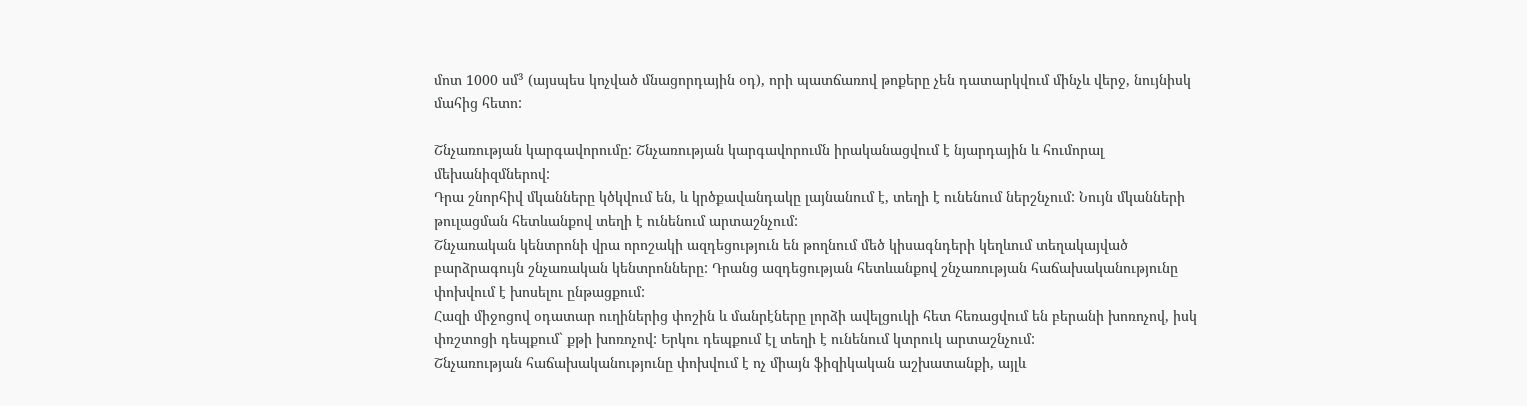մոտ 1000 սմ³ (այսպես կոչված մնացորդային օդ), որի պատճառով թոքերը չեն դատարկվում մինչև վերջ, նույնիսկ մահից հետո:

Շնչառության կարգավորումը: Շնչառության կարգավորումն իրականացվում է նյարդային և հումորալ մեխանիզմներով:
Դրա շնորհիվ մկանները կծկվում են, և կրծքավանդակը լայնանում է, տեղի է ունենում ներշնչում: Նույն մկանների թուլացման հետևանքով տեղի է ունենում արտաշնչում:
Շնչառական կենտրոնի վրա որոշակի ազդեցություն են թողնում մեծ կիսագնդերի կեղևում տեղակայված բարձրագույն շնչառական կենտրոնները: Դրանց ազդեցության հետևանքով շնչառության հաճախականությունը փոխվում է խոսելու ընթացքում:
Հազի միջոցով օդատար ուղիներից փոշին և մանրէները լորձի ավելցուկի հետ հեռացվում են բերանի խոռոչով, իսկ փռշտոցի դեպքում` քթի խոռոչով: Երկու դեպքում էլ տեղի է ունենում կտրուկ արտաշնչում:
Շնչառության հաճախականությունը փոխվում է ոչ միայն ֆիզիկական աշխատանքի, այլև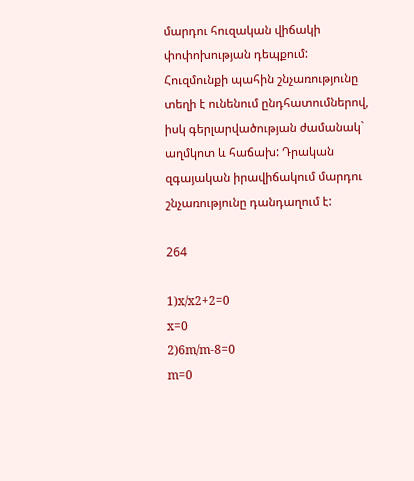մարդու հուզական վիճակի փոփոխության դեպքում: Հուզմունքի պահին շնչառությունը տեղի է ունենում ընդհատումներով, իսկ գերլարվածության ժամանակ` աղմկոտ և հաճախ: Դրական զգայական իրավիճակում մարդու շնչառությունը դանդաղում է:

264

1)x/x2+2=0
x=0
2)6m/m-8=0
m=0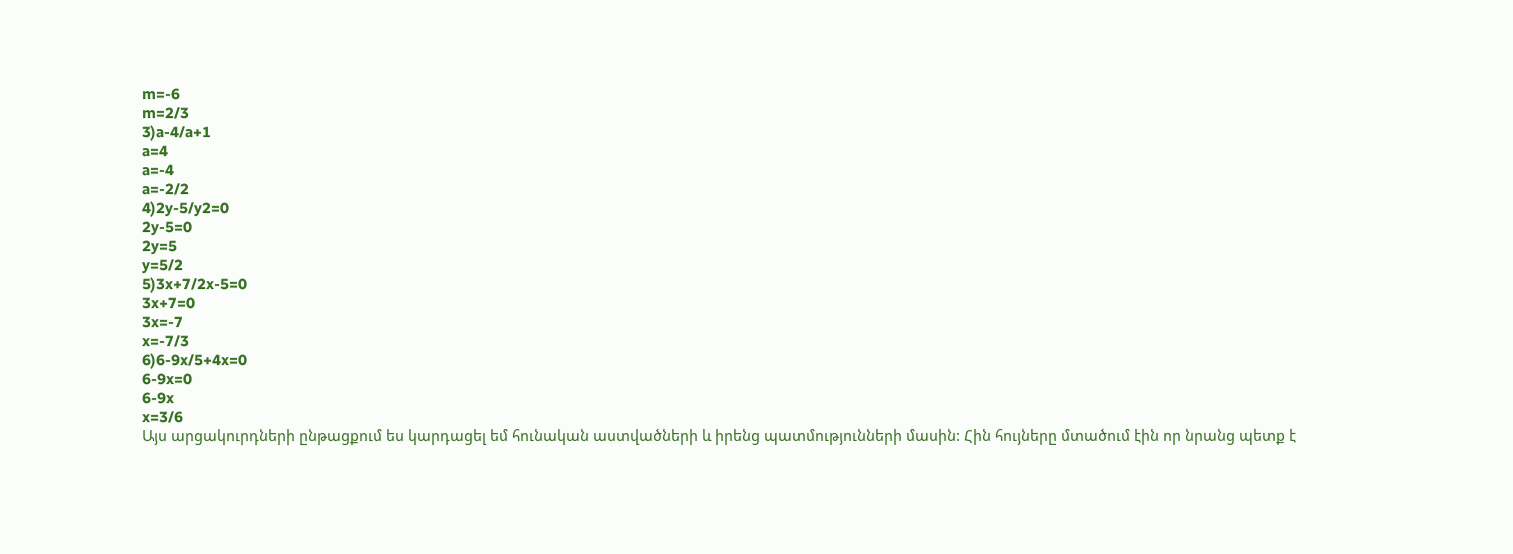m=-6
m=2/3
3)a-4/a+1
a=4
a=-4
a=-2/2
4)2y-5/y2=0
2y-5=0
2y=5
y=5/2
5)3x+7/2x-5=0
3x+7=0
3x=-7
x=-7/3
6)6-9x/5+4x=0
6-9x=0
6-9x
x=3/6
Այս արցակուրդների ընթացքում ես կարդացել եմ հունական աստվածների և իրենց պատմությունների մասին: Հին հույները մտածում էին որ նրանց պետք է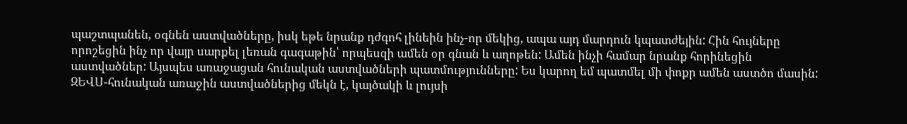պաշտպանեն, օգնեն աստվածները, իսկ եթե նրանք դժգոհ լինեին ինչ-որ մեկից, ապա այդ մարդուն կպատժեյին: Հին հույները որոշեցին ինչ որ վայր սարքել լեռան գագաթին՝ որպեսզի ամեն օր գնան և աղոթեն: Ամեն ինչի համար նրանք հորինեցին աստվածներ: Այսպես առաջացան հունական աստվածների պատմությունները: Ես կարող եմ պատմել մի փոքր ամեն աստծո մասին:
ԶԵՎՍ-հունական առաջին աստվածներից մեկն է, կայծակի և լույսի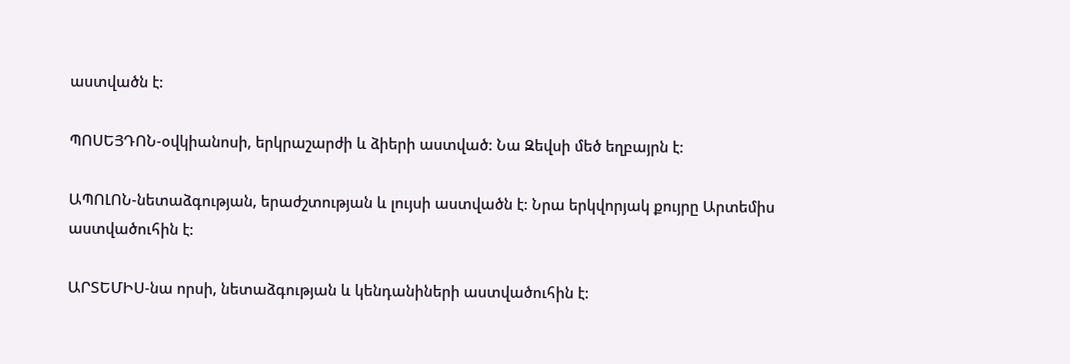աստվածն է:

ՊՈՍԵՅԴՈՆ-օվկիանոսի, երկրաշարժի և ձիերի աստված: Նա Զեվսի մեծ եղբայրն է:

ԱՊՈԼՈՆ-նետաձգության, երաժշտության և լույսի աստվածն է: Նրա երկվորյակ քույրը Արտեմիս աստվածուհին է:

ԱՐՏԵՄԻՍ-նա որսի, նետաձգության և կենդանիների աստվածուհին է: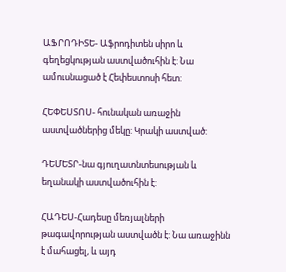ԱՖՐՈԴԻՏԵ- Աֆրոդիտեն սիրո և գեղեցկության աստվածուհին է: Նա ամուսնացած է Հեփեստոսի հետ:

ՀԵՓԵՍՏՈՍ- հունական առաջին աստվածներից մեկը: Կրակի աստված:

ԴԵՄԵՏՐ-նա գյուղատնտեսության և եղանակի աստվածուհին է:

ՀԱԴԵՍ-Հադեսը մեռյալների թագավորության աստվածն է: Նա առաջինն է մահացել, և այդ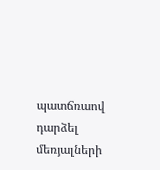պատճռաով դարձել մեռյալների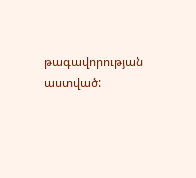թագավորության աստված: